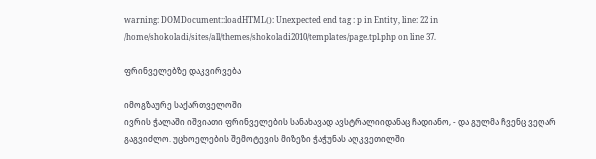warning: DOMDocument::loadHTML(): Unexpected end tag : p in Entity, line: 22 in /home/shokoladi/sites/all/themes/shokoladi2010/templates/page.tpl.php on line 37.

ფრინველებზე დაკვირვება

იმოგზაურე საქართველოში
ივრის ჭალაში იშვიათი ფრინველების სანახავად ავსტრალიიდანაც ჩადიანო, - და გულმა ჩვენც ვეღარ გაგვიძლო. უცხოელების შემოტევის მიზეზი ჭაჭუნას აღკვეთილში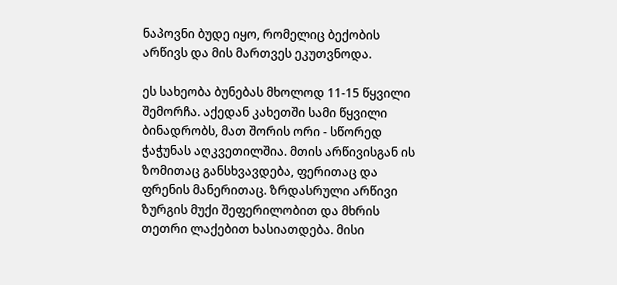ნაპოვნი ბუდე იყო, რომელიც ბექობის არწივს და მის მართვეს ეკუთვნოდა.

ეს სახეობა ბუნებას მხოლოდ 11-15 წყვილი შემორჩა. აქედან კახეთში სამი წყვილი ბინადრობს, მათ შორის ორი - სწორედ ჭაჭუნას აღკვეთილშია. მთის არწივისგან ის ზომითაც განსხვავდება, ფერითაც და ფრენის მანერითაც. ზრდასრული არწივი ზურგის მუქი შეფერილობით და მხრის თეთრი ლაქებით ხასიათდება. მისი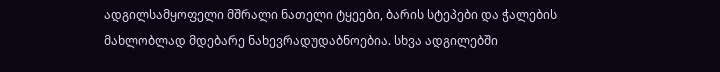ადგილსამყოფელი მშრალი ნათელი ტყეები, ბარის სტეპები და ჭალების მახლობლად მდებარე ნახევრადუდაბნოებია. სხვა ადგილებში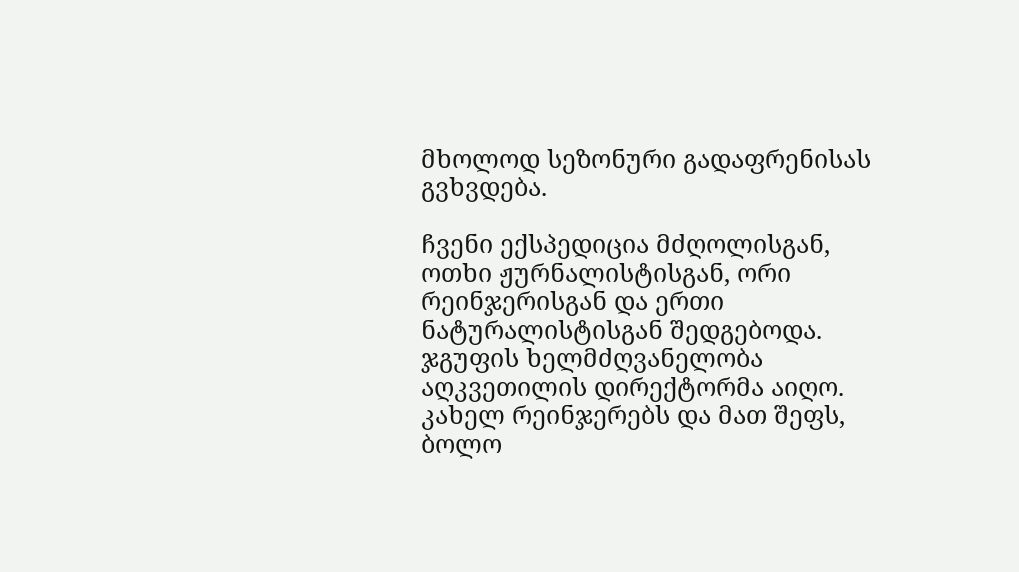მხოლოდ სეზონური გადაფრენისას გვხვდება.

ჩვენი ექსპედიცია მძღოლისგან, ოთხი ჟურნალისტისგან, ორი რეინჯერისგან და ერთი ნატურალისტისგან შედგებოდა. ჯგუფის ხელმძღვანელობა აღკვეთილის დირექტორმა აიღო. კახელ რეინჯერებს და მათ შეფს, ბოლო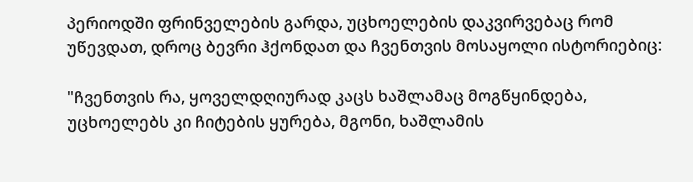პერიოდში ფრინველების გარდა, უცხოელების დაკვირვებაც რომ უწევდათ, დროც ბევრი ჰქონდათ და ჩვენთვის მოსაყოლი ისტორიებიც:

"ჩვენთვის რა, ყოველდღიურად კაცს ხაშლამაც მოგწყინდება, უცხოელებს კი ჩიტების ყურება, მგონი, ხაშლამის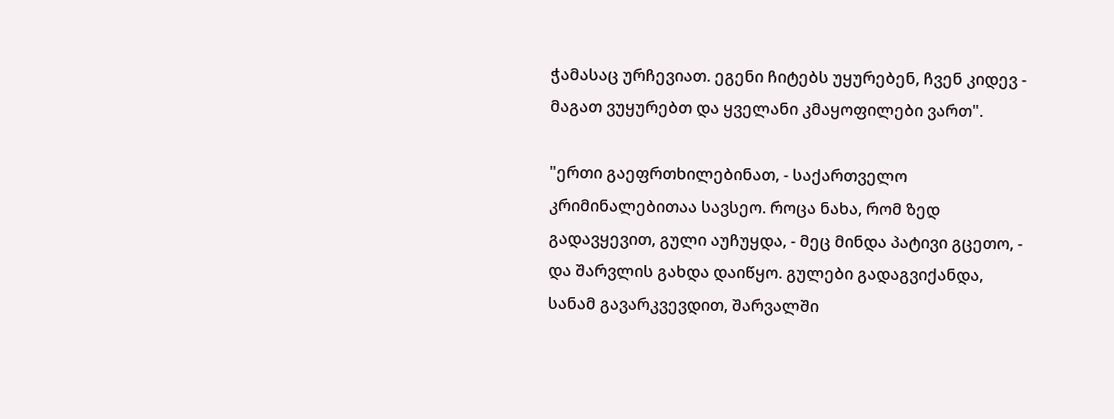ჭამასაც ურჩევიათ. ეგენი ჩიტებს უყურებენ, ჩვენ კიდევ - მაგათ ვუყურებთ და ყველანი კმაყოფილები ვართ".

"ერთი გაეფრთხილებინათ, - საქართველო კრიმინალებითაა სავსეო. როცა ნახა, რომ ზედ გადავყევით, გული აუჩუყდა, - მეც მინდა პატივი გცეთო, - და შარვლის გახდა დაიწყო. გულები გადაგვიქანდა, სანამ გავარკვევდით, შარვალში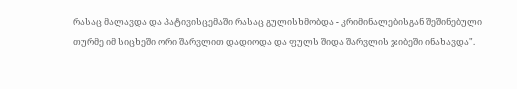რასაც მალავდა და პატივისცემაში რასაც გულისხმობდა - კრიმინალებისგან შეშინებული თურმე იმ სიცხეში ორი შარვლით დადიოდა და ფულს შიდა შარვლის ჯიბეში ინახავდა".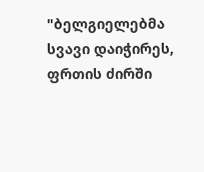"ბელგიელებმა სვავი დაიჭირეს, ფრთის ძირში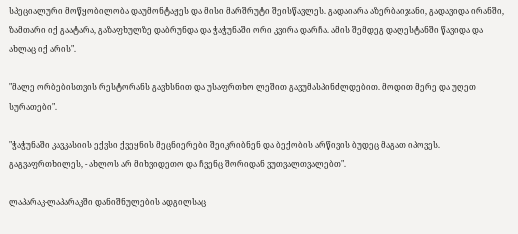სპეციალური მოწყობილობა დაუმონტაჟეს და მისი მარშრუტი შეისწავლეს. გადაიარა აზერბაიჯანი, გადავიდა ირანში, ზამთარი იქ გაატარა, გაზაფხულზე დაბრუნდა და ჭაჭუნაში ორი კვირა დარჩა. ამის შემდეგ დაღესტანში წავიდა და ახლაც იქ არის".

"მალე ორბებისთვის რესტორანს გავხსნით და უსაფრთხო ლეშით გავუმასპინძლდებით. მოდით მერე და უღეთ სურათები".

"ჭაჭუნაში კავკასიის ექვსი ქვეყნის მეცნიერები შეიკრიბნენ და ბექობის არწივის ბუდეც მაგათ იპოვეს. გაგვაფრთხილეს, - ახლოს არ მიხვიდეთო და ჩვენც შორიდან ვუთვალთვალებთ".

ლაპარაკ-ლაპარაკში დანიშნულების ადგილსაც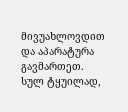მივუახლოვდით და აპარატურა გავმართეთ. სულ ტყუილად,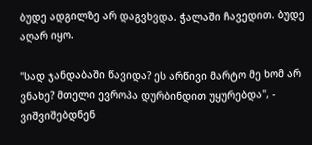ბუდე ადგილზე არ დაგვხვდა. ჭალაში ჩავედით. ბუდე აღარ იყო.

"სად ჯანდაბაში წავიდა? ეს არწივი მარტო მე ხომ არ ვნახე? მთელი ევროპა დურბინდით უყურებდა", - ვიშვიშებდნენ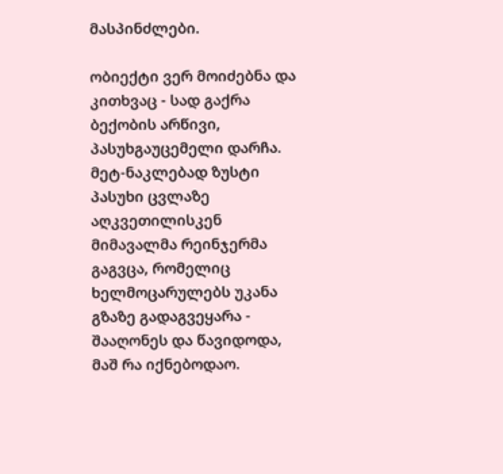მასპინძლები.

ობიექტი ვერ მოიძებნა და კითხვაც - სად გაქრა ბექობის არწივი, პასუხგაუცემელი დარჩა. მეტ-ნაკლებად ზუსტი პასუხი ცვლაზე აღკვეთილისკენ მიმავალმა რეინჯერმა გაგვცა, რომელიც ხელმოცარულებს უკანა გზაზე გადაგვეყარა - შააღონეს და წავიდოდა, მაშ რა იქნებოდაო.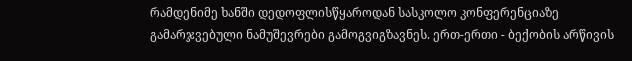რამდენიმე ხანში დედოფლისწყაროდან სასკოლო კონფერენციაზე გამარჯვებული ნამუშევრები გამოგვიგზავნეს. ერთ-ერთი - ბექობის არწივის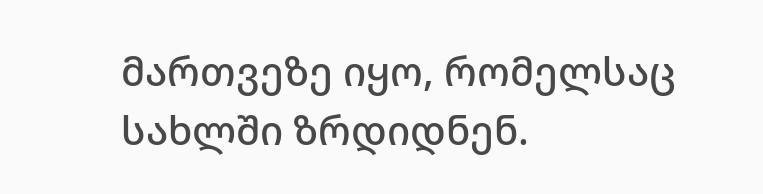მართვეზე იყო, რომელსაც სახლში ზრდიდნენ.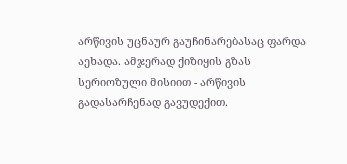არწივის უცნაურ გაუჩინარებასაც ფარდა აეხადა. ამჯერად ქიზიყის გზას სერიოზული მისიით - არწივის გადასარჩენად გავუდექით.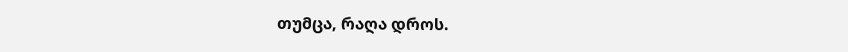თუმცა, რაღა დროს.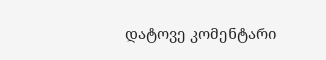დატოვე კომენტარი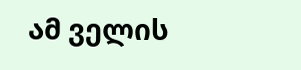ამ ველის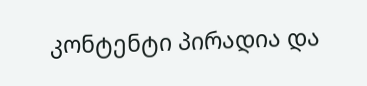კონტენტი პირადია და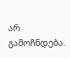არ გამოჩნდება.